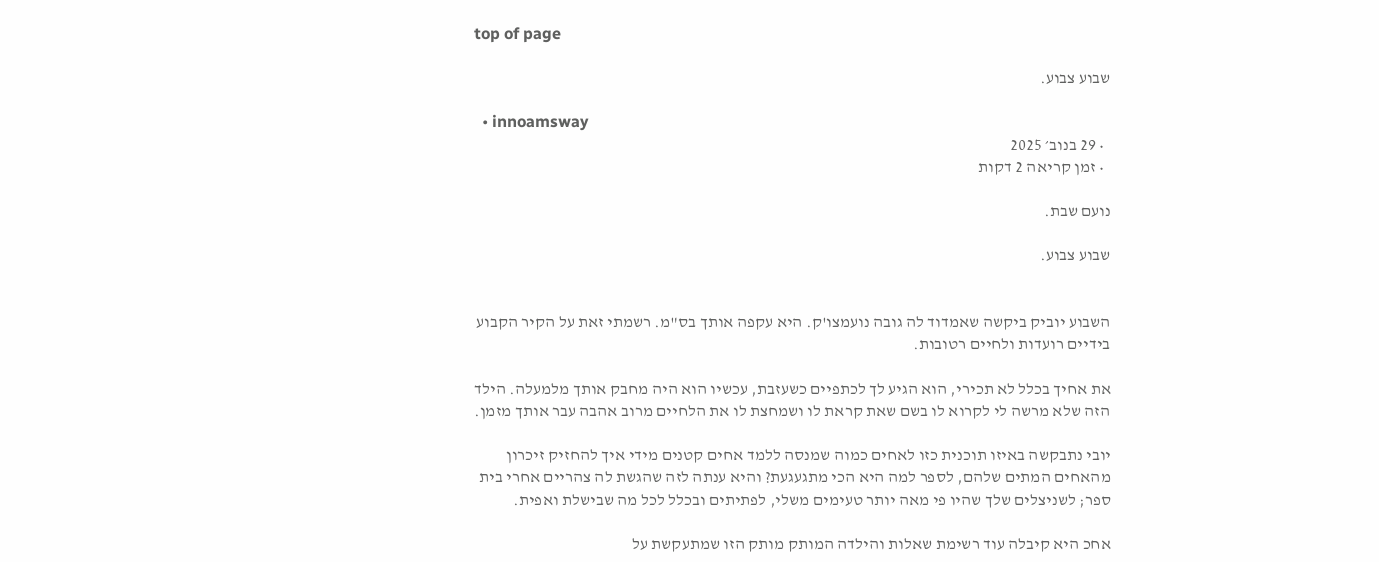top of page

שבוע צבוע.

  • innoamsway
  • 29 בנוב׳ 2025
  • זמן קריאה 2 דקות

נועם שבת.

שבוע צבוע.


השבוע יוביק ביקשה שאמדוד לה גובה נועמצו'ק. היא עקפה אותך בס"מ. רשמתי זאת על הקיר הקבוע בידיים רועדות ולחיים רטובות.

את אחיך בכלל לא תכירי, הוא הגיע לך לכתפיים כשעזבת, עכשיו הוא היה מחבק אותך מלמעלה. הילד הזה שלא מרשה לי לקרוא לו בשם שאת קראת לו ושמחצת לו את הלחיים מרוב אהבה עבר אותך מזמן.

יובי נתבקשה באיזו תוכנית כזו לאחים כמוה שמנסה ללמד אחים קטנים מידי איך להחזיק זיכרון מהאחים המתים שלהם, לספר למה היא הכי מתגעגעת? והיא ענתה לזה שהגשת לה צהריים אחרי בית ספר; לשניצלים שלך שהיו פי מאה יותר טעימים משלי, לפתיתים ובכלל לכל מה שבישלת ואפית.

אחכ היא קיבלה עוד רשימת שאלות והילדה המותק מותק הזו שמתעקשת על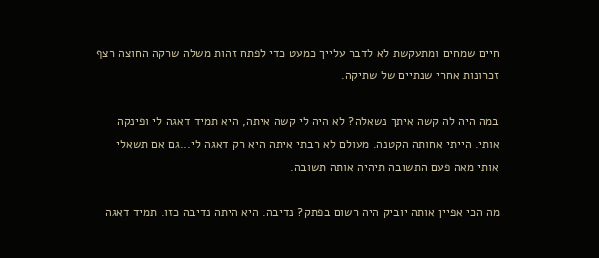חיים שמחים ומתעקשת לא לדבר עלייך כמעט כדי לפתח זהות משלה שרקה החוצה רצף זכרונות אחרי שנתיים של שתיקה.

במה היה לה קשה איתך נשאלה? לא היה לי קשה איתה, היא תמיד דאגה לי ופינקה אותי. הייתי אחותה הקטנה. מעולם לא רבתי איתה היא רק דאגה לי...גם אם תשאלי אותי מאה פעם התשובה תיהיה אותה תשובה.

מה הכי אפיין אותה יוביק היה רשום בפתק? נדיבה. היא היתה נדיבה כזו. תמיד דאגה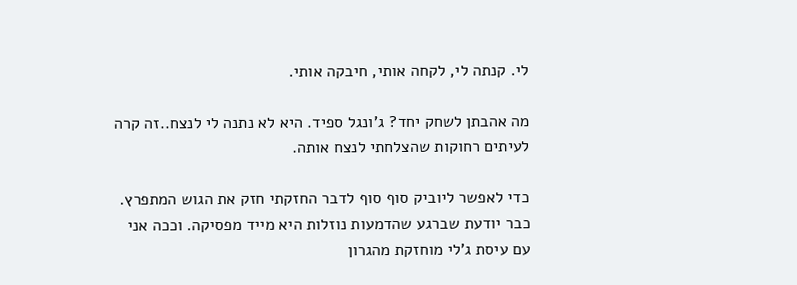לי. קנתה לי, לקחה אותי, חיבקה אותי.

מה אהבתן לשחק יחד? ג'ונגל ספיד. היא לא נתנה לי לנצח..זה קרה לעיתים רחוקות שהצלחתי לנצח אותה.

כדי לאפשר ליוביק סוף סוף לדבר החזקתי חזק את הגוש המתפרץ. כבר יודעת שברגע שהדמעות נוזלות היא מייד מפסיקה. וככה אני עם עיסת ג'לי מוחזקת מהגרון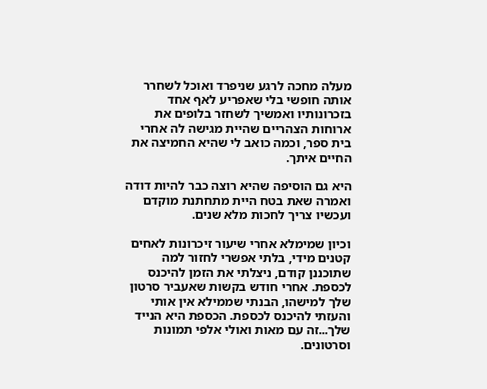מעלה מחכה לרגע שניפרד ואוכל לשחרר אותה חופשי בלי שאפריע לאף אחד בזכרונותיו ואמשיך לשחזר בלופים את ארוחות הצהריים שהיית מגישה לה אחרי בית ספר, וכמה כואב לי שהיא החמיצה את החיים איתך.

היא גם הוסיפה שהיא רוצה כבר להיות דודה ואמרה שאת בטח היית מתחתנת מוקדם ועכשיו צריך לחכות מלא שנים.

וכיון שמימלא אחרי שיעור זיכרונות לאחים קטנים מידי, בלתי אפשרי לחזור למה שתוכננן קודם, ניצלתי את הזמן להיכנס לכספת. אחרי חודש בקשות שאעביר סרטון שלך למישהו, הבנתי שממילא אין אותי והעזתי להיכנס לכספת. הכספת היא הנייד שלך...זה עם מאות ואולי אלפי תמונות וסרטונים.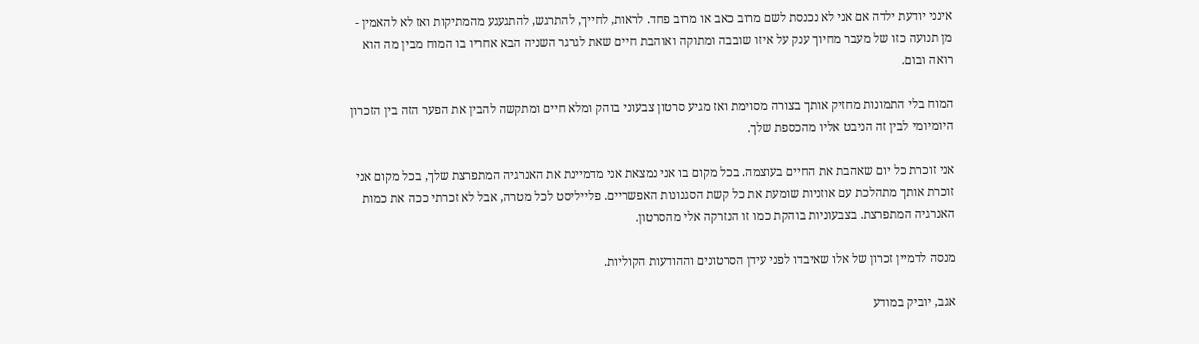אינני יודעת ילדה אם אני לא נכנסת לשם מרוב כאב או מרוב פחד. לראות, לחייך, להתרגש, להתגעגע מהמתיקות ואז לא להאמין - מן תנועה כזו של מעבר מחיוך ענק על איזו שובבה ומתוקה ואוהבת חיים שאת לגרגר השניה הבא אחריו בו המוח מבין מה הוא רואה ובום.

המוח בלי התמונות מחזיק אותך בצורה מסוימת ואז מגיע סרטון צבעוני בוהק ומלא חיים ומתקשה להבין את הפער הזה בין הזכרון היומיומי לבין זה הניבט אליו מהכספת שלך.

אני זוכרת כל יום שאהבת את החיים בעוצמה. בכל מקום בו אני נמצאת אני מדמיינת את האנרגיה המתפרצת שלך, בכל מקום אני זוכרת אותך מתהלכת עם אוזניות שומעת את כל קשת הסגנונות האפשריים. פלייליסט לכל מטרה, אבל לא זכרתי ככה את כמות האנרגיה המתפרצת. בצבעוניות בוהקת כמו זו הנזרקה אלי מהסרטון.

מנסה לדמיין זכרון של אלו שאיבדו לפני עידן הסרטונים וההודעות הקוליות.

אגב, יוביק במודע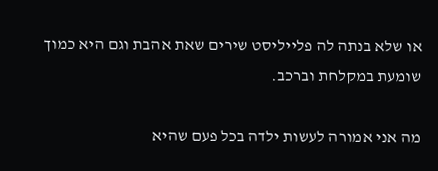או שלא בנתה לה פלייליסט שירים שאת אהבת וגם היא כמוך שומעת במקלחת וברכב.

מה אני אמורה לעשות ילדה בכל פעם שהיא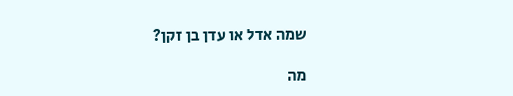שמה אדל או עדן בן זקן?

מה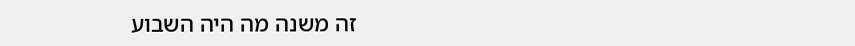זה משנה מה היה השבוע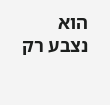הוא נצבע רק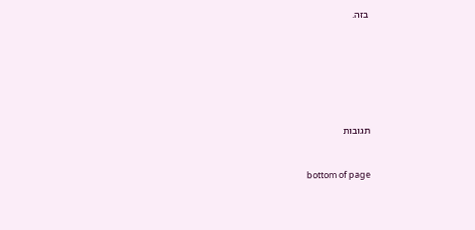בזה.







תגובות


bottom of page